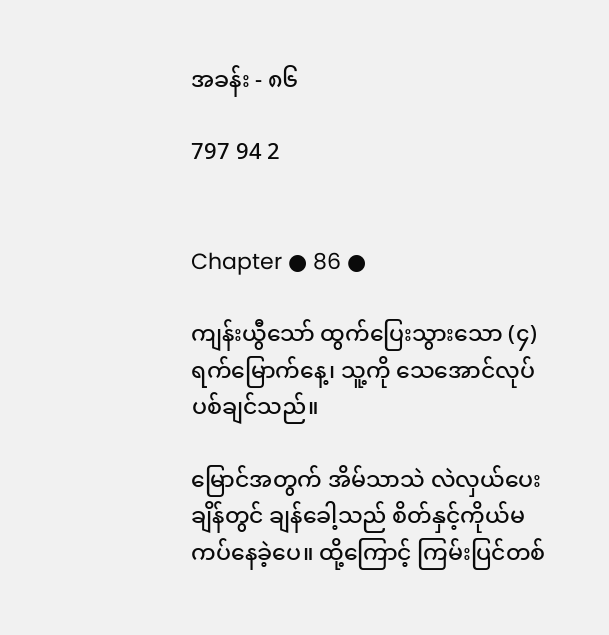အခန်း - ၈၆

797 94 2


Chapter ● 86 ●

ကျန်းယွီသော် ထွက်ပြေးသွားသော (၄) ရက်မြောက်နေ့၊ သူ့ကို သေအောင်လုပ်ပစ်ချင်သည်။

မြောင်အတွက် အိမ်သာသဲ လဲလှယ်ပေးချိန်တွင် ချန်ခေါ့သည် စိတ်နှင့်ကိုယ်မကပ်နေခဲ့ပေ။ ထို့ကြောင့် ကြမ်းပြင်တစ်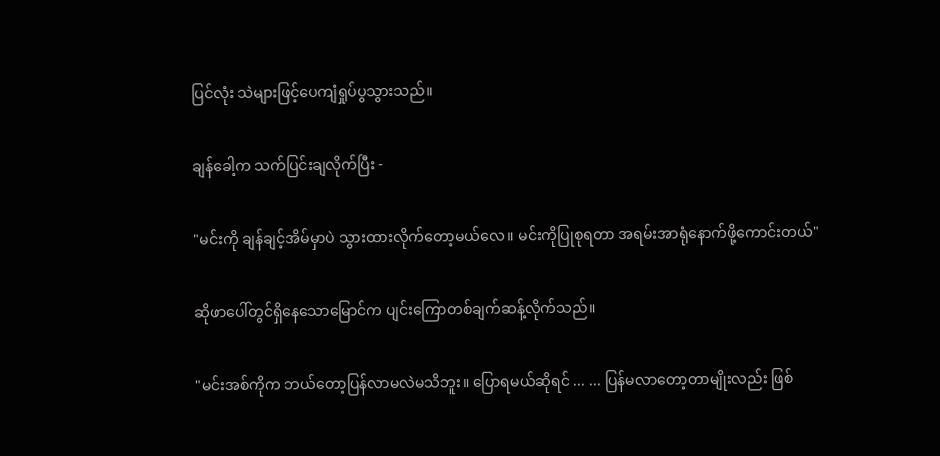ပြင်လုံး သဲများဖြင့်ပေကျံရှုပ်ပွသွားသည်။

ချန်ခေါ့က သက်ပြင်းချလိုက်ပြီး -

"မင်းကို ချန်ချင့်အိမ်မှာပဲ သွားထားလိုက်တော့မယ်လေ။ မင်းကိုပြုစုရတာ အရမ်းအာရုံနောက်ဖို့ကောင်းတယ်"

ဆိုဖာပေါ်တွင်ရှိနေသောမြောင်က ပျင်းကြောတစ်ချက်ဆန့်လိုက်သည်။

"မင်းအစ်ကိုက ဘယ်တော့ပြန်လာမလဲမသိဘူး။ ပြောရမယ်ဆိုရင် ... ... ပြန်မလာတော့တာမျိုးလည်း ဖြစ်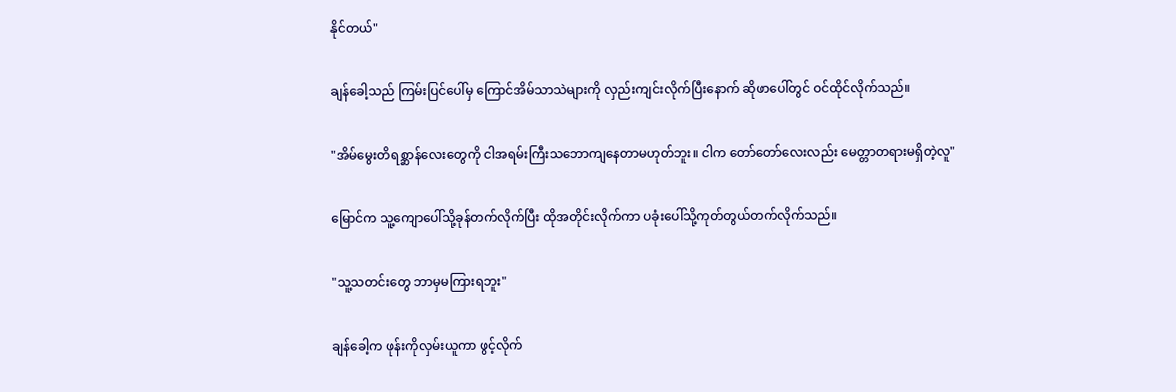နိုင်တယ်"

ချန်ခေါ့သည် ကြမ်းပြင်ပေါ်မှ ကြောင်အိမ်သာသဲများကို လှည်းကျင်းလိုက်ပြီးနောက် ဆိုဖာပေါ်တွင် ဝင်ထိုင်လိုက်သည်။

"အိမ်မွေးတိရစ္ဆာန်လေးတွေကို ငါအရမ်းကြီးသဘောကျနေတာမဟုတ်ဘူး။ ငါက တော်တော်လေးလည်း မေတ္တာတရားမရှိတဲ့လူ"

မြောင်က သူ့ကျောပေါ်သို့ခုန်တက်လိုက်ပြီး ထိုအတိုင်းလိုက်ကာ ပခုံးပေါ်သို့ကုတ်တွယ်တက်လိုက်သည်။

"သူ့သတင်းတွေ ဘာမှမကြားရဘူး"

ချန်ခေါ့က ဖုန်းကိုလှမ်းယူကာ ဖွင့်လိုက်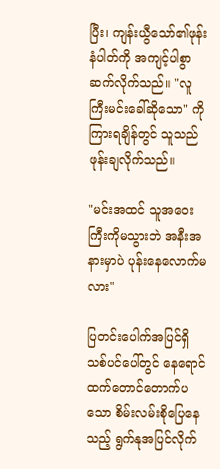ပြီး၊ ကျန်းယွီသော်၏ဖုန်းနံပါတ်ကို အကျင့်ပါစွာဆက်လိုက်သည်။ "လူကြီးမင်းခေါ်ဆိုသော" ကို ကြားရချိန်တွင် သူသည် ဖုန်းချလိုက်သည်။

"မင်းအထင် သူအဝေးကြီးကိုမသွားဘဲ အနီးအနားမှာပဲ ပုန်းနေလောက်မလား"

ပြတင်းပေါက်အပြင်ရှိ သစ်ပင်ပေါ်တွင် နေရောင်ထက်တောင်တောက်ပသော စိမ်းလမ်းစိုပြေနေသည့် ရွက်နုအပြင်လိုက်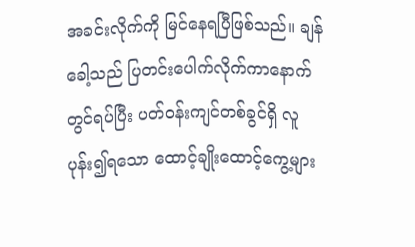အခင်းလိုက်ကို မြင်နေရပြီဖြစ်သည်။ ချန်ခေါ့သည် ပြတင်းပေါက်လိုက်ကာနောက်တွင်ရပ်ပြီး ပတ်ဝန်းကျင်တစ်ခွင်ရှိ လူပုန်း၍ရသော ထောင့်ချိုးထောင့်ကွေ့များ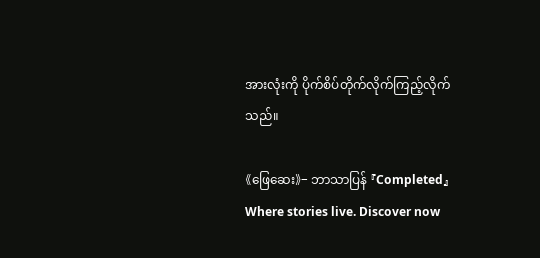အားလုံးကို ပိုက်စိပ်တိုက်လိုက်ကြည့်လိုက်သည်။

《ဖြေဆေး》- ဘာသာပြန် 『Completed』Where stories live. Discover now